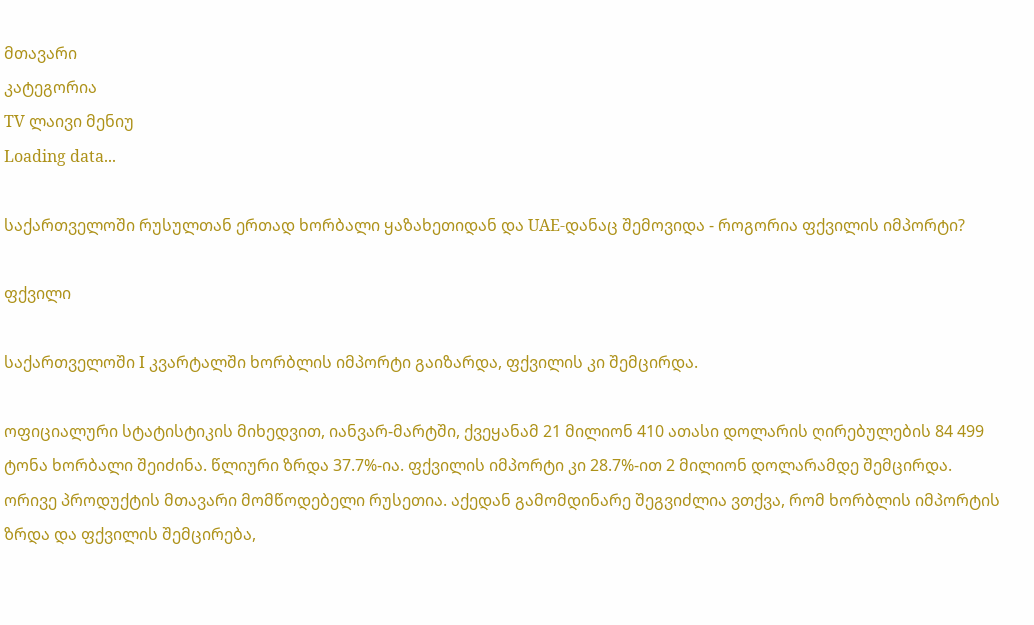მთავარი
კატეგორია
TV ლაივი მენიუ
Loading data...

საქართველოში რუსულთან ერთად ხორბალი ყაზახეთიდან და UAE-დანაც შემოვიდა - როგორია ფქვილის იმპორტი?

ფქვილი

საქართველოში I კვარტალში ხორბლის იმპორტი გაიზარდა, ფქვილის კი შემცირდა.

ოფიციალური სტატისტიკის მიხედვით, იანვარ-მარტში, ქვეყანამ 21 მილიონ 410 ათასი დოლარის ღირებულების 84 499 ტონა ხორბალი შეიძინა. წლიური ზრდა 37.7%-ია. ფქვილის იმპორტი კი 28.7%-ით 2 მილიონ დოლარამდე შემცირდა. ორივე პროდუქტის მთავარი მომწოდებელი რუსეთია. აქედან გამომდინარე შეგვიძლია ვთქვა, რომ ხორბლის იმპორტის ზრდა და ფქვილის შემცირება,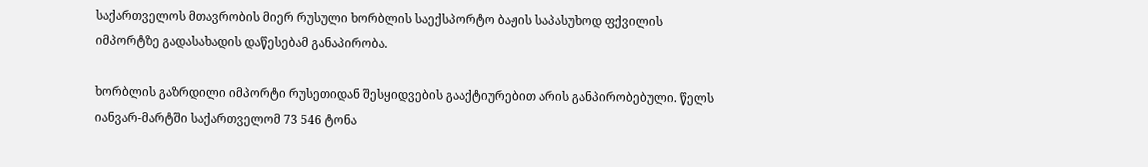საქართველოს მთავრობის მიერ რუსული ხორბლის საექსპორტო ბაჟის საპასუხოდ ფქვილის იმპორტზე გადასახადის დაწესებამ განაპირობა.

ხორბლის გაზრდილი იმპორტი რუსეთიდან შესყიდვების გააქტიურებით არის განპირობებული. წელს იანვარ-მარტში საქართველომ 73 546 ტონა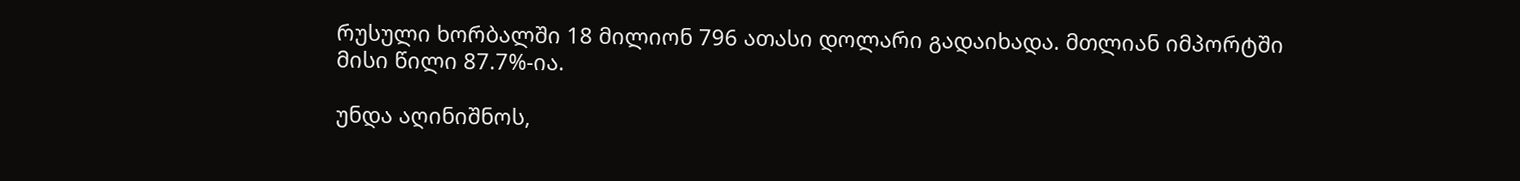რუსული ხორბალში 18 მილიონ 796 ათასი დოლარი გადაიხადა. მთლიან იმპორტში მისი წილი 87.7%-ია.

უნდა აღინიშნოს,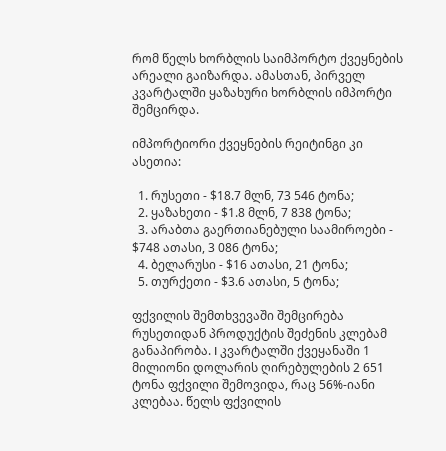რომ წელს ხორბლის საიმპორტო ქვეყნების არეალი გაიზარდა. ამასთან, პირველ კვარტალში ყაზახური ხორბლის იმპორტი შემცირდა.

იმპორტიორი ქვეყნების რეიტინგი კი ასეთია:

  1. რუსეთი - $18.7 მლნ, 73 546 ტონა;
  2. ყაზახეთი - $1.8 მლნ, 7 838 ტონა;
  3. არაბთა გაერთიანებული საამიროები - $748 ათასი, 3 086 ტონა;
  4. ბელარუსი - $16 ათასი, 21 ტონა;
  5. თურქეთი - $3.6 ათასი, 5 ტონა;

ფქვილის შემთხვევაში შემცირება რუსეთიდან პროდუქტის შეძენის კლებამ განაპირობა. I კვარტალში ქვეყანაში 1 მილიონი დოლარის ღირებულების 2 651 ტონა ფქვილი შემოვიდა, რაც 56%-იანი კლებაა. წელს ფქვილის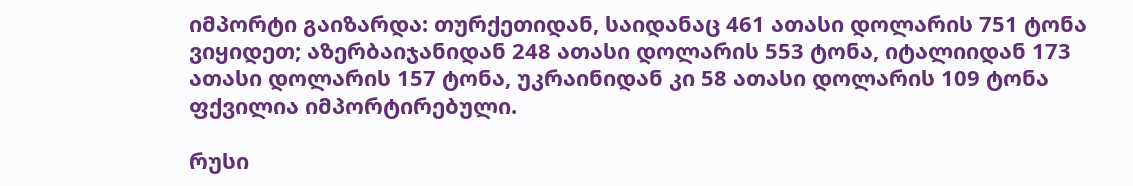იმპორტი გაიზარდა: თურქეთიდან, საიდანაც 461 ათასი დოლარის 751 ტონა ვიყიდეთ; აზერბაიჯანიდან 248 ათასი დოლარის 553 ტონა, იტალიიდან 173 ათასი დოლარის 157 ტონა, უკრაინიდან კი 58 ათასი დოლარის 109 ტონა ფქვილია იმპორტირებული.

რუსი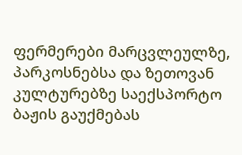ფერმერები მარცვლეულზე, პარკოსნებსა და ზეთოვან კულტურებზე საექსპორტო ბაჟის გაუქმებას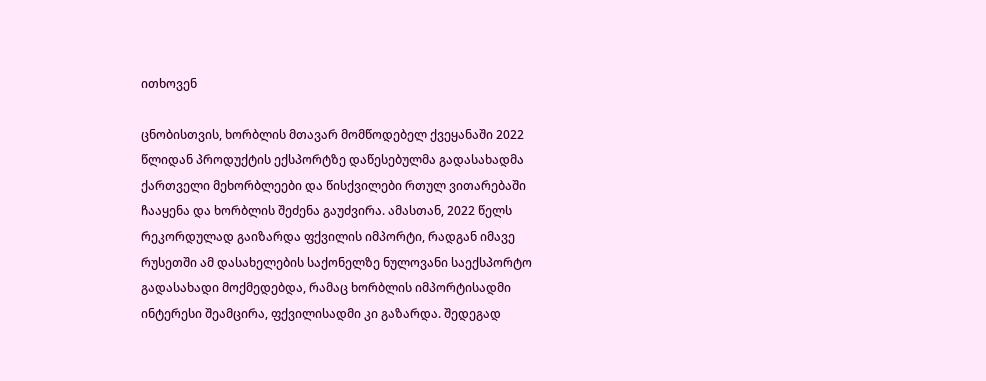ითხოვენ

ცნობისთვის, ხორბლის მთავარ მომწოდებელ ქვეყანაში 2022 წლიდან პროდუქტის ექსპორტზე დაწესებულმა გადასახადმა ქართველი მეხორბლეები და წისქვილები რთულ ვითარებაში ჩააყენა და ხორბლის შეძენა გაუძვირა. ამასთან, 2022 წელს რეკორდულად გაიზარდა ფქვილის იმპორტი, რადგან იმავე რუსეთში ამ დასახელების საქონელზე ნულოვანი საექსპორტო გადასახადი მოქმედებდა, რამაც ხორბლის იმპორტისადმი ინტერესი შეამცირა, ფქვილისადმი კი გაზარდა. შედეგად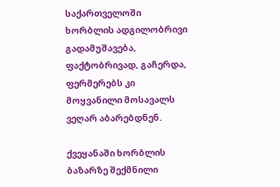საქართველოში ხორბლის ადგილობრივი გადამუშავება, ფაქტობრივად, გაჩერდა, ფერმერებს კი მოყვანილი მოსავალს ვეღარ აბარებდნენ.

ქვეყანაში ხორბლის ბაზარზე შექმნილი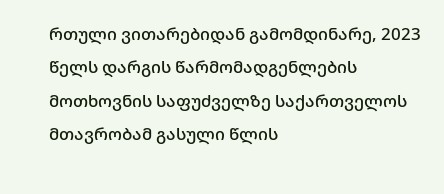რთული ვითარებიდან გამომდინარე, 2023 წელს დარგის წარმომადგენლების მოთხოვნის საფუძველზე საქართველოს მთავრობამ გასული წლის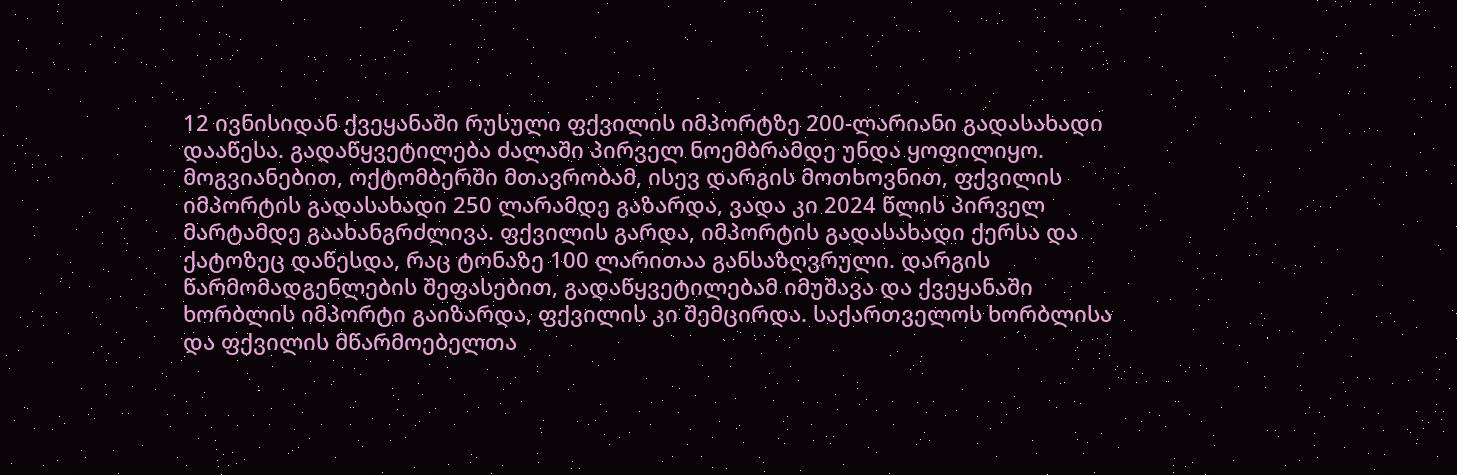12 ივნისიდან ქვეყანაში რუსული ფქვილის იმპორტზე 200-ლარიანი გადასახადი დააწესა. გადაწყვეტილება ძალაში პირველ ნოემბრამდე უნდა ყოფილიყო. მოგვიანებით, ოქტომბერში მთავრობამ, ისევ დარგის მოთხოვნით, ფქვილის იმპორტის გადასახადი 250 ლარამდე გაზარდა, ვადა კი 2024 წლის პირველ მარტამდე გაახანგრძლივა. ფქვილის გარდა, იმპორტის გადასახადი ქერსა და ქატოზეც დაწესდა, რაც ტონაზე 100 ლარითაა განსაზღვრული. დარგის წარმომადგენლების შეფასებით, გადაწყვეტილებამ იმუშავა და ქვეყანაში ხორბლის იმპორტი გაიზარდა, ფქვილის კი შემცირდა. საქართველოს ხორბლისა და ფქვილის მწარმოებელთა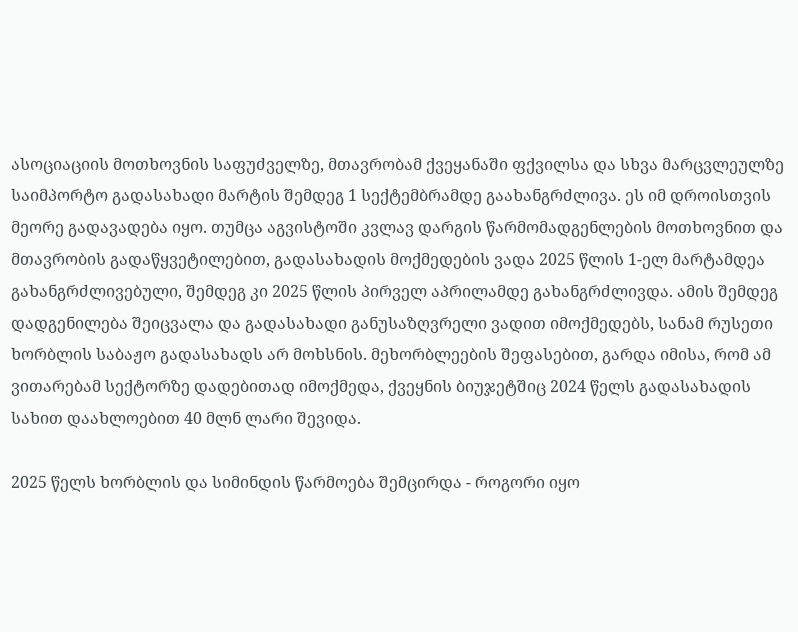ასოციაციის მოთხოვნის საფუძველზე, მთავრობამ ქვეყანაში ფქვილსა და სხვა მარცვლეულზე საიმპორტო გადასახადი მარტის შემდეგ 1 სექტემბრამდე გაახანგრძლივა. ეს იმ დროისთვის მეორე გადავადება იყო. თუმცა აგვისტოში კვლავ დარგის წარმომადგენლების მოთხოვნით და მთავრობის გადაწყვეტილებით, გადასახადის მოქმედების ვადა 2025 წლის 1-ელ მარტამდეა გახანგრძლივებული, შემდეგ კი 2025 წლის პირველ აპრილამდე გახანგრძლივდა. ამის შემდეგ დადგენილება შეიცვალა და გადასახადი განუსაზღვრელი ვადით იმოქმედებს, სანამ რუსეთი ხორბლის საბაჟო გადასახადს არ მოხსნის. მეხორბლეების შეფასებით, გარდა იმისა, რომ ამ ვითარებამ სექტორზე დადებითად იმოქმედა, ქვეყნის ბიუჯეტშიც 2024 წელს გადასახადის სახით დაახლოებით 40 მლნ ლარი შევიდა.

2025 წელს ხორბლის და სიმინდის წარმოება შემცირდა - როგორი იყო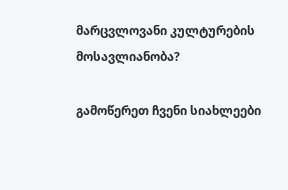მარცვლოვანი კულტურების მოსავლიანობა?

გამოწერეთ ჩვენი სიახლეები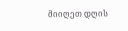მიიღეთ დღის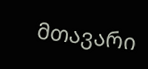მთავარი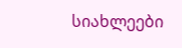სიახლეები